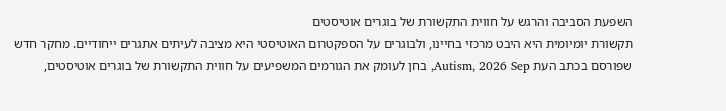השפעת הסביבה והרגש על חווית התקשורת של בוגרים אוטיסטים
תקשורת יומיומית היא היבט מרכזי בחיינו, ולבוגרים על הספקטרום האוטיסטי היא מציבה לעיתים אתגרים ייחודיים. מחקר חדש שפורסם בכתב העת Autism, 2026 Sep, בחן לעומק את הגורמים המשפיעים על חווית התקשורת של בוגרים אוטיסטים,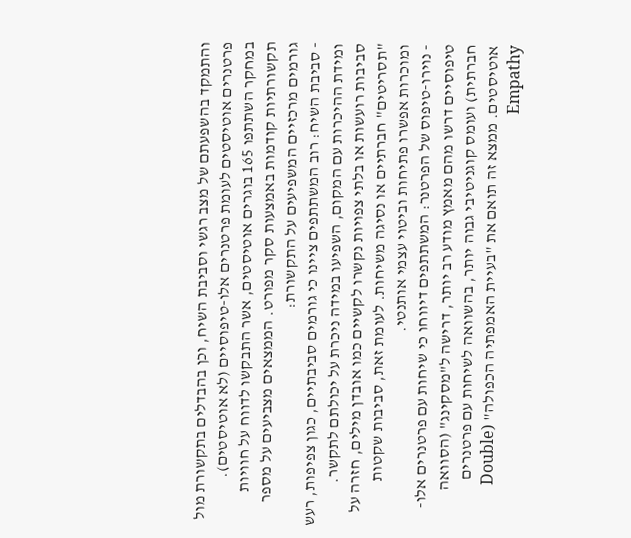והתמקד בהשפעתם של מצב רגשי וסביבת השיח, וכן בהבדלים בתקשורת מול פרטנרים אוטיסטים לעומת פרטנרים אלו-טיפוסיים (לא אוטיסטים).
במחקר השתתפו 165 בוגרים אוטיסטים, אשר התבקשו לדווח על חוויות תקשורתיות קודמות באמצעות סקר מפורט. הממצאים מצביעים על מספר גורמים מרכזיים המשפיעים על התקשורת:
- סביבת השיח: רוב המשתתפים ציינו כי גורמים סביבתיים, כגון צפיפות, רעש ומידת ההיכרות עם המקום, השפיעו במידה ניכרת על יכולתם לתקשר. סביבות רועשות או בלתי צפויות נקשרו לקשיים כמו אובדן מילים, חזרה על "תסריטים" חברתיים או נסיגה משיחות. לעומת זאת, סביבות שקטות ומוכרות אפשרו פתיחות וביטוי עצמי אותנטי.
- נוירו-טיפוס של הפרטנר: המשתתפים דיווחו כי שיחות עם פרטנרים אלו-טיפוסיים דרשו מהם מאמץ מודע רב יותר, דרישה ל"מסקינג" (הסוואה חברתית) ועומס קוגניטיבי גבוה יותר, בהשוואה לשיחות עם פרטנרים אוטיסטים. ממצא זה תואם את "בעיית האמפתיה הכפולה" (Double Empathy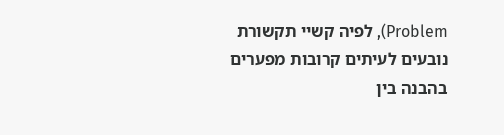Problem), לפיה קשיי תקשורת נובעים לעיתים קרובות מפערים בהבנה בין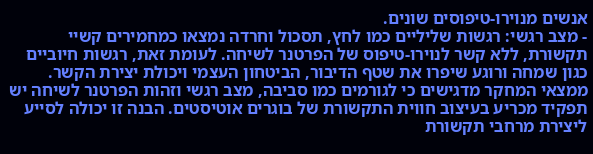אנשים מנוירו-טיפוסים שונים.
- מצב רגשי: רגשות שליליים כמו לחץ, תסכול וחרדה נמצאו כמחמירים קשיי תקשורת, ללא קשר לנוירו-טיפוס של הפרטנר לשיחה. לעומת זאת, רגשות חיוביים כגון שמחה ורוגע שיפרו את שטף הדיבור, הביטחון העצמי ויכולת יצירת הקשר.
ממצאי המחקר מדגישים כי לגורמים כמו סביבה, מצב רגשי וזהות הפרטנר לשיחה יש תפקיד מכריע בעיצוב חווית התקשורת של בוגרים אוטיסטים. הבנה זו יכולה לסייע ליצירת מרחבי תקשורת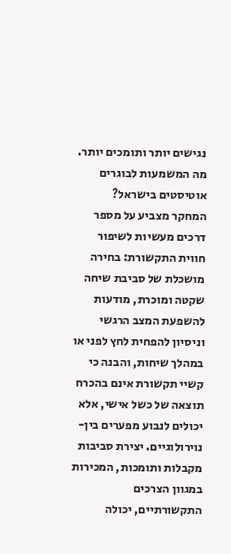נגישים יותר ותומכים יותר.
מה המשמעות לבוגרים אוטיסטים בישראל?
המחקר מצביע על מספר דרכים מעשיות לשיפור חווית התקשורת: בחירה מושכלת של סביבת שיחה שקטה ומוכרת, מודעות להשפעת המצב הרגשי וניסיון להפחית לחץ לפני או במהלך שיחות, והבנה כי קשיי תקשורת אינם בהכרח תוצאה של כשל אישי, אלא יכולים לנבוע מפערים בין-נוירולוגיים. יצירת סביבות מקבלות ותומכות, המכירות במגוון הצרכים התקשורתיים, יכולה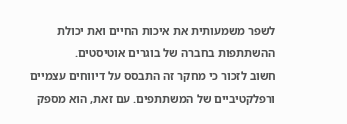לשפר משמעותית את איכות החיים ואת יכולת ההשתתפות בחברה של בוגרים אוטיסטים.
חשוב לזכור כי מחקר זה התבסס על דיווחים עצמיים ורפלקטיביים של המשתתפים. עם זאת, הוא מספק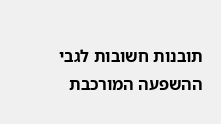תובנות חשובות לגבי ההשפעה המורכבת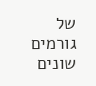של גורמים שונים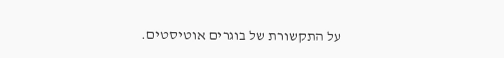על התקשורת של בוגרים אוטיסטים.